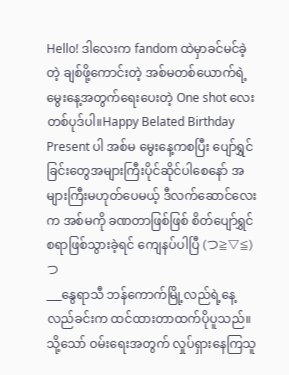Hello! ဒါလေးက fandom ထဲမှာခင်မင်ခဲ့တဲ့ ချစ်ဖို့ကောင်းတဲ့ အစ်မတစ်ယောက်ရဲ့မွေးနေ့အတွက်ရေးပေးတဲ့ One shot လေးတစ်ပုဒ်ပါ။Happy Belated Birthday Present ပါ အစ်မ မွေးနေ့ကစပြီး ပျော်ရွှင်ခြင်းတွေအများကြီးပိုင်ဆိုင်ပါစေနော် အများကြီးမဟုတ်ပေမယ့် ဒီလက်ဆောင်လေးက အစ်မကို ခဏတာဖြစ်ဖြစ် စိတ်ပျော်ရွှင်စရာဖြစ်သွားခဲ့ရင် ကျေနပ်ပါပြီ (つ≧▽≦)つ
___နွေရာသီ ဘန်ကောက်မြို့လည်ရဲ့နေ့လည်ခင်းက ထင်ထားတာထက်ပိုပူသည်။သို့သော် ဝမ်းရေးအတွက် လှုပ်ရှားနေကြသူ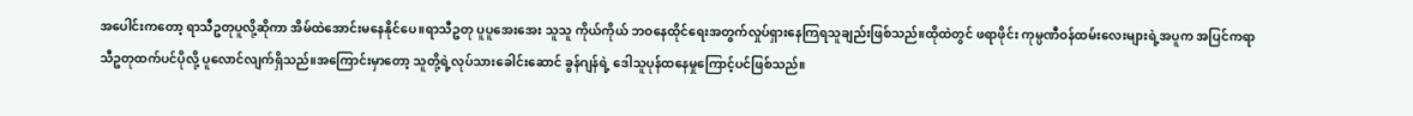အပေါင်းကတော့ ရာသီဥတုပူလို့ဆိုကာ အိမ်ထဲအောင်းမနေနိုင်ပေ။ရာသီဥတု ပူပူအေးအေး သူသူ ကိုယ်ကိုယ် ဘဝနေထိုင်ရေးအတွက်လှုပ်ရှားနေကြရသူချည်းဖြစ်သည်။ထိုထဲတွင် ဖရာဖိုင်း ကုမ္ပဏီဝန်ထမ်းလေးများရဲ့အပူက အပြင်ကရာသီဥတုထက်ပင်ပိုလို့ ပူလောင်လျက်ရှိသည်။အကြောင်းမှာတော့ သူတို့ရဲ့လုပ်သားခေါင်းဆောင် ခွန်ဂျန်ရဲ့ ဒေါသူပုန်ထနေမှုကြောင့်ပင်ဖြစ်သည်။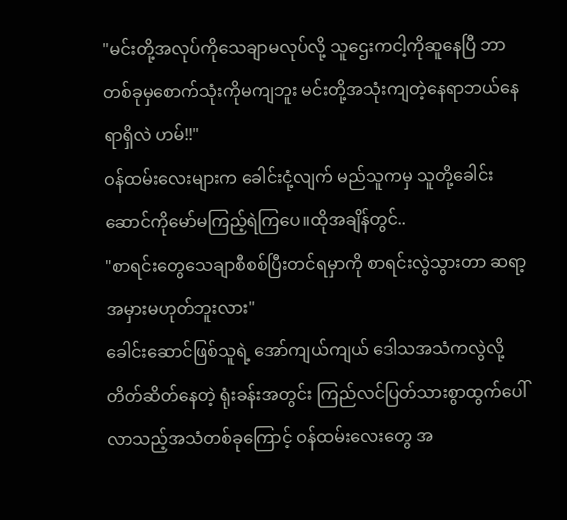"မင်းတို့အလုပ်ကိုသေချာမလုပ်လို့ သူဌေးကငါ့ကိုဆူနေပြီ ဘာတစ်ခုမှစောက်သုံးကိုမကျဘူး မင်းတို့အသုံးကျတဲ့နေရာဘယ်နေရာရှိလဲ ဟမ်!!"
ဝန်ထမ်းလေးများက ခေါင်းငုံ့လျက် မည်သူကမှ သူတို့ခေါင်းဆောင်ကိုမော်မကြည့်ရဲကြပေ။ထိုအချိန်တွင်..
"စာရင်းတွေသေချာစီစစ်ပြီးတင်ရမှာကို စာရင်းလွဲသွားတာ ဆရာ့အမှားမဟုတ်ဘူးလား"
ခေါင်းဆောင်ဖြစ်သူရဲ့ အော်ကျယ်ကျယ် ဒေါသအသံကလွဲလို့ တိတ်ဆိတ်နေတဲ့ ရုံးခန်းအတွင်း ကြည်လင်ပြတ်သားစွာထွက်ပေါ်လာသည့်အသံတစ်ခုကြောင့် ဝန်ထမ်းလေးတွေ အ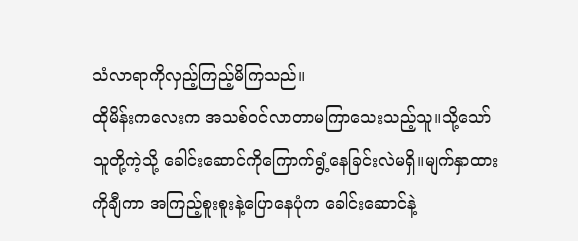သံလာရာကိုလှည့်ကြည့်မိကြသည်။
ထိုမိန်းကလေးက အသစ်ဝင်လာတာမကြာသေးသည့်သူ။သို့သော် သူတို့ကဲ့သို့ ခေါင်းဆောင်ကိုကြောက်ရွံ့နေခြင်းလဲမရှိ။မျက်နှာထားကိုချီကာ အကြည့်စူးစူးနဲ့ပြောနေပုံက ခေါင်းဆောင်နဲ့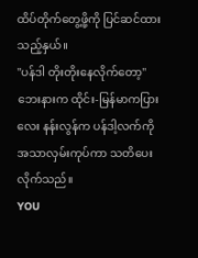ထိပ်တိုက်တွေ့ဖို့ကို ပြင်ဆင်ထားသည့်နှယ်။
"ပန်ဒါ တိုးတိုးနေလိုက်တော့"
ဘေးနားက ထိုင်း-မြန်မာကပြားလေး နန်းလွန်က ပန်ဒါ့လက်ကိုအသာလှမ်းကုပ်ကာ သတိပေးလိုက်သည်။
YOU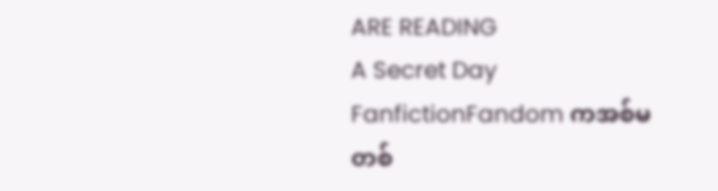ARE READING
A Secret Day
FanfictionFandom ကအစ်မတစ်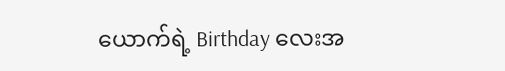ယောက်ရဲ့ Birthday လေးအ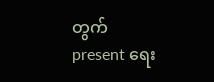တွက် present ရေး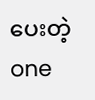ပေးတဲ့ one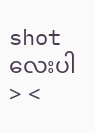shot လေးပါ > <